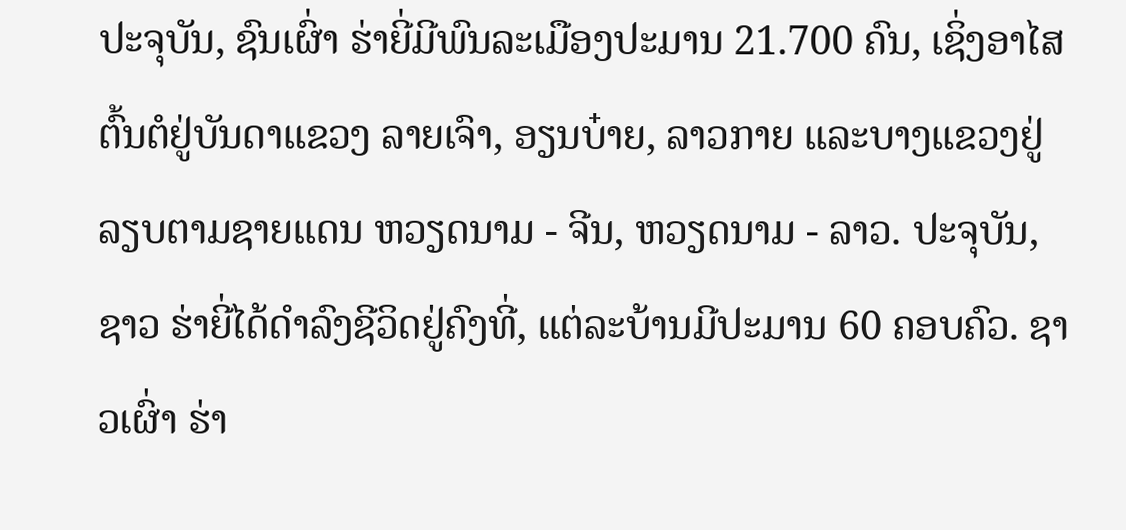ປະຈຸບັນ, ຊົນເຜົ່າ ຮ່າຍີ່ມີພົນລະເມືອງປະມານ 21.700 ຄົນ, ເຊິ່ງອາໄສຕົ້ນຕໍຢູ່ບັນດາແຂວງ ລາຍເຈົາ, ອຽນບ໋າຍ, ລາວກາຍ ແລະບາງແຂວງຢູ່ລຽບຕາມຊາຍແດນ ຫວຽດນາມ - ຈີນ, ຫວຽດນາມ - ລາວ. ປະຈຸບັນ, ຊາວ ຮ່າຍີ່ໄດ້ດຳລົງຊີວິດຢູ່ຄົງທີ່, ແຕ່ລະບ້ານມີປະມານ 60 ຄອບຄົວ. ຊາວເຜົ່າ ຮ່າ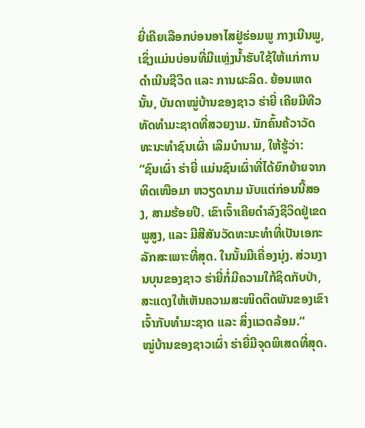ຍີ່ເຄີຍເລືອກບ່ອນອາໄສຢູ່ຮ່ອມພູ ກາງເນີນພູ, ເຊິ່ງແມ່ນບ່ອນທີ່ມີແຫຼ່ງນ້ຳຮັບໃຊ້ໃຫ້ແກ່ການດຳເນີນຊີວິດ ແລະ ການຜະລິດ. ຍ້ອນເຫດນັ້ນ, ບັນດາໝູ່ບ້ານຂອງຊາວ ຮ່າຍີ່ ເຄີຍມີທີວທັດທຳມະຊາດທີ່ສວຍງາມ. ນັກຄົ້ນຄ້ວາວັດທະນະທຳຊົນເຜົ່າ ເລິມບ໋ານາມ, ໃຫ້ຮູ້ວ່າ:
“ຊົນເຜົ່າ ຮ່າຍີ່ ແມ່ນຊົນເຜົ່າທີ່ໄດ້ຍົກຍ້າຍຈາກທິດເໜືອມາ ຫວຽດນາມ ນັບແຕ່ກ່ອນນີ້ສອງ, ສາມຮ້ອຍປີ. ເຂົາເຈົ້າເຄີຍດຳລົງຊີວິດຢູ່ເຂດພູສູງ, ແລະ ມີສີສັນວັດທະນະທຳທີ່ເປັນເອກະລັກສະເພາະທີ່ສຸດ. ໃນນັ້ນມີເຄື່ອງນຸ່ງ. ສ່ວນງານບຸນຂອງຊາວ ຮ່າຍີ່ກໍ່ມີຄວາມໃກ້ຊິດກັບປ່າ, ສະແດງໃຫ້ເຫັນຄວາມສະໜິດຕິດພັນຂອງເຂົາເຈົ້າກັບທຳມະຊາດ ແລະ ສິ່ງແວດລ້ອມ.“
ໝູ່ບ້ານຂອງຊາວເຜົ່າ ຮ່າຍີ່ມີຈຸດພິເສດທີ່ສຸດ.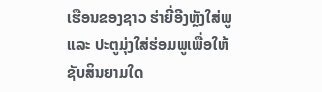ເຮືອນຂອງຊາວ ຮ່າຍີ່ອີງຫຼັງໃສ່ພູ ແລະ ປະຕູມຸ່ງໃສ່ຮ່ອມພູເພື່ອໃຫ້ຊັບສິນຍາມໃດ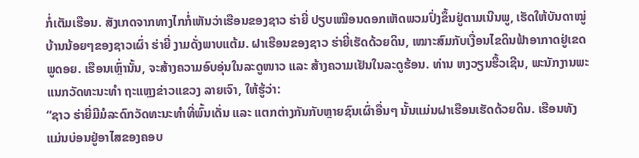ກໍ່ເຕັມເຮືອນ. ສັງເກດຈາກທາງໄກກໍ່ເຫັນວ່າເຮືອນຂອງຊາວ ຮ່າຍີ່ ປຽບເໝືອນດອກເຫັດພວມປົ່ງຂຶ້ນຢູ່ຕາມເນີນພູ, ເຮັດໃຫ້ບັນດາໝູ່ບ້ານນ້ອຍໆຂອງຊາວເຜົ່າ ຮ່າຍີ່ ງາມດັ່ງພາບແຕ້ມ. ຝາເຮືອນຂອງຊາວ ຮ່າຍີ່ເຮັດດ້ວຍດິນ, ເໝາະສົມກັບເງື່ອນໄຂດິນຟ້າອາກາດຢູ່ເຂດພູດອຍ. ເຮືອນເຫຼົ່ານັ້ນ, ຈະສ້າງຄວາມອົບອຸ່ນໃນລະດູໜາວ ແລະ ສ້າງຄວາມເຢັນໃນລະດູຮ້ອນ. ທ່ານ ຫງວຽນຮື້ວເຊີນ, ພະນັກງານພະແນກວັດທະນະທຳ ຖະແຫຼງຂ່າວແຂວງ ລາຍເຈົາ, ໃຫ້ຮູ້ວ່າ:
“ຊາວ ຮ່າຍີ່ມີມໍລະດົກວັດທະນະທຳທີ່ພົ້ນເດັ່ນ ແລະ ແຕກຕ່າງກັນກັບຫຼາຍຊົນເຜົ່າອື່ນໆ ນັ້ນແມ່ນຝາເຮືອນເຮັດດ້ວຍດິນ. ເຮືອນທັງແມ່ນບ່ອນຢູ່ອາໄສຂອງຄອບ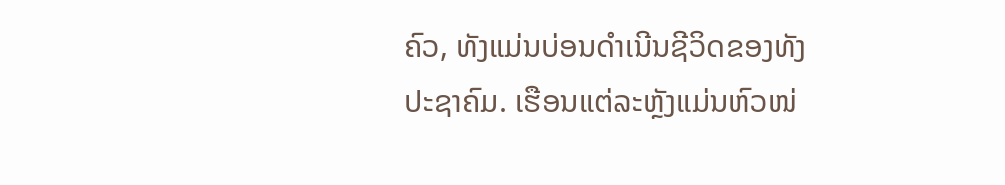ຄົວ, ທັງແມ່ນບ່ອນດຳເນີນຊີວິດຂອງທັງປະຊາຄົມ. ເຮືອນແຕ່ລະຫຼັງແມ່ນຫົວໜ່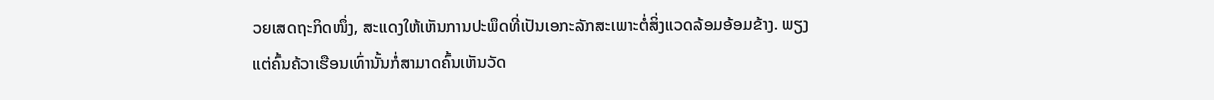ວຍເສດຖະກິດໜຶ່ງ, ສະແດງໃຫ້ເຫັນການປະພຶດທີ່ເປັນເອກະລັກສະເພາະຕໍ່ສິ່ງແວດລ້ອມອ້ອມຂ້າງ. ພຽງແຕ່ຄົ້ນຄ້ວາເຮືອນເທົ່ານັ້ນກໍ່ສາມາດຄົ້ນເຫັນວັດ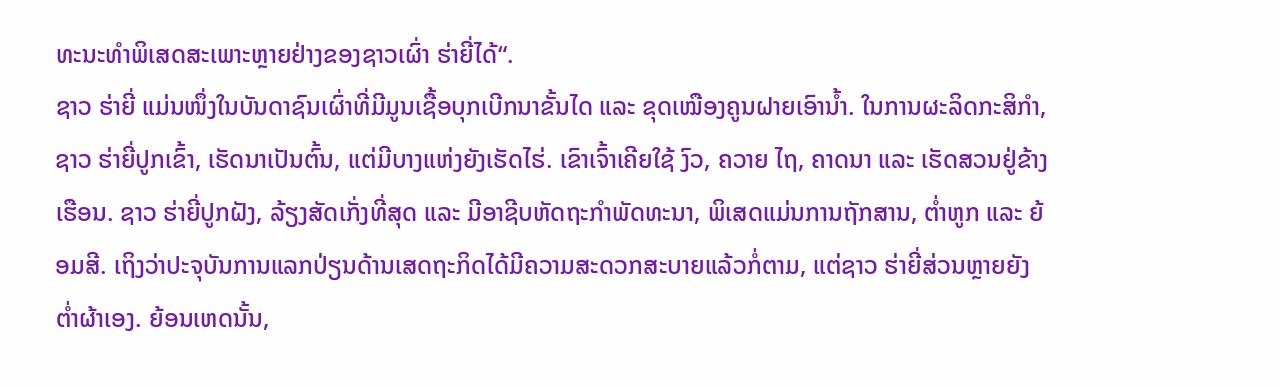ທະນະທຳພິເສດສະເພາະຫຼາຍຢ່າງຂອງຊາວເຜົ່າ ຮ່າຍີ່ໄດ້“.
ຊາວ ຮ່າຍີ່ ແມ່ນໜຶ່ງໃນບັນດາຊົນເຜົ່າທີ່ມີມູນເຊື້ອບຸກເບີກນາຂັ້ນໄດ ແລະ ຂຸດເໝືອງຄູນຝາຍເອົານ້ຳ. ໃນການຜະລິດກະສິກຳ, ຊາວ ຮ່າຍີ່ປູກເຂົ້າ, ເຮັດນາເປັນຕົ້ນ, ແຕ່ມີບາງແຫ່ງຍັງເຮັດໄຮ່. ເຂົາເຈົ້າເຄີຍໃຊ້ ງົວ, ຄວາຍ ໄຖ, ຄາດນາ ແລະ ເຮັດສວນຢູ່ຂ້າງເຮືອນ. ຊາວ ຮ່າຍີ່ປູກຝັງ, ລ້ຽງສັດເກັ່ງທີ່ສຸດ ແລະ ມີອາຊີບຫັດຖະກຳພັດທະນາ, ພິເສດແມ່ນການຖັກສານ, ຕ່ຳຫູກ ແລະ ຍ້ອມສີ. ເຖິງວ່າປະຈຸບັນການແລກປ່ຽນດ້ານເສດຖະກິດໄດ້ມີຄວາມສະດວກສະບາຍແລ້ວກໍ່ຕາມ, ແຕ່ຊາວ ຮ່າຍີ່ສ່ວນຫຼາຍຍັງຕ່ຳຜ້າເອງ. ຍ້ອນເຫດນັ້ນ,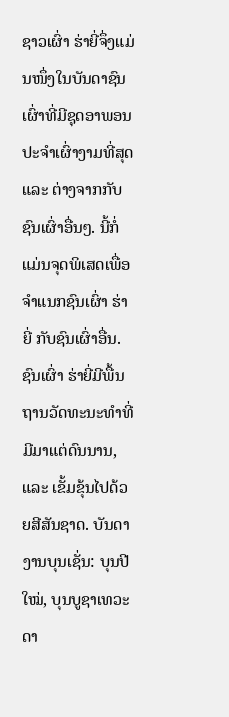ຊາວເຜົ່າ ຮ່າຍີ່ຈຶ່ງແມ່ນໜຶ່ງໃນບັນດາຊົນເຜົ່າທີ່ມີຊຸດອາພອນປະຈຳເຜົ່າງາມທີ່ສຸດ ແລະ ຕ່າງຈາກກັບຊົນເຜົ່າອື່ນໆ. ນີ້ກໍ່ແມ່ນຈຸດພິເສດເພື່ອຈຳແນກຊົນເຜົ່າ ຮ່າຍີ່ ກັບຊົນເຜົ່າອື່ນ.
ຊົນເຜົ່າ ຮ່າຍີ່ມີພື້ນຖານວັດທະນະທຳທີ່ມີມາແຕ່ດົນນານ, ແລະ ເຂັ້ມຂຸ້ນໄປດ້ວຍສີສັນຊາດ. ບັນດາງານບຸນເຊັ່ນ: ບຸນປີໃໝ່, ບຸນບູຊາເທວະດາ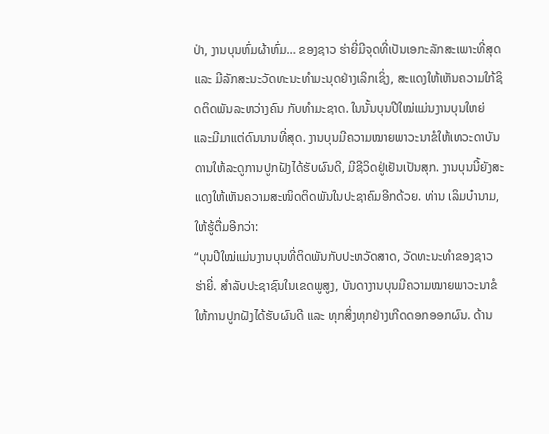ປ່າ, ງານບຸນຫົ່ມຜ້າຫົ່ມ… ຂອງຊາວ ຮ່າຍີ່ມີຈຸດທີ່ເປັນເອກະລັກສະເພາະທີ່ສຸດ ແລະ ມີລັກສະນະວັດທະນະທຳມະນຸດຢ່າງເລິກເຊິ່ງ, ສະແດງໃຫ້ເຫັນຄວາມໃກ້ຊິດຕິດພັນລະຫວ່າງຄົນ ກັບທຳມະຊາດ. ໃນນັ້ນບຸນປີໃໝ່ແມ່ນງານບຸນໃຫຍ່ ແລະມີມາແຕ່ດົນນານທີ່ສຸດ. ງານບຸນມີຄວາມໝາຍພາວະນາຂໍໃຫ້ເທວະດາບັນດານໃຫ້ລະດູການປູກຝັງໄດ້ຮັບຜົນດີ, ມີຊີວິດຢູ່ເຢັນເປັນສຸກ. ງານບຸນນີ້ຍັງສະແດງໃຫ້ເຫັນຄວາມສະໜິດຕິດພັນໃນປະຊາຄົມອີກດ້ວຍ. ທ່ານ ເລິມບ໋ານາມ, ໃຫ້ຮູ້ຕື່ມອີກວ່າ:
“ບຸນປີໃໝ່ແມ່ນງານບຸນທີ່ຕິດພັນກັບປະຫວັດສາດ, ວັດທະນະທຳຂອງຊາວ ຮ່າຍີ່. ສຳລັບປະຊາຊົນໃນເຂດພູສູງ, ບັນດາງານບຸນມີຄວາມໝາຍພາວະນາຂໍໃຫ້ການປູກຝັງໄດ້ຮັບຜົນດີ ແລະ ທຸກສິ່ງທຸກຢ່າງເກີດດອກອອກຜົນ. ດ້ານ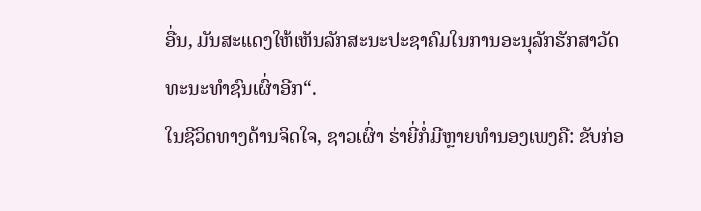ອື່ນ, ມັນສະແດງໃຫ້ເຫັນລັກສະນະປະຊາຄົມໃນການອະນຸລັກຮັກສາວັດທະນະທຳຊົນເຜົ່າອີກ“.
ໃນຊີວິດທາງດ້ານຈິດໃຈ, ຊາວເຜົ່າ ຮ່າຍີ່ກໍ່ມີຫຼາຍທຳນອງເພງຄື: ຂັບກ່ອ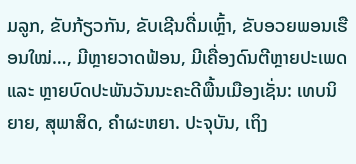ມລູກ, ຂັບກ້ຽວກັນ, ຂັບເຊີນດື່ມເຫຼົ້າ, ຂັບອວຍພອນເຮືອນໃໝ່…, ມີຫຼາຍວາດຟ້ອນ, ມີເຄື່ອງດົນຕີຫຼາຍປະເພດ ແລະ ຫຼາຍບົດປະພັນວັນນະຄະດີພື້ນເມືອງເຊັ່ນ: ເທບນິຍາຍ, ສຸພາສິດ, ຄຳຜະຫຍາ. ປະຈຸບັນ, ເຖິງ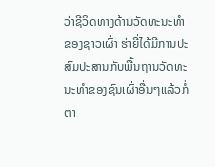ວ່າຊີວິດທາງດ້ານວັດທະນະທຳຂອງຊາວເຜົ່າ ຮ່າຍີ່ໄດ້ມີການປະສົມປະສານກັບພື້ນຖານວັດທະນະທຳຂອງຊົນເຜົ່າອື່ນໆແລ້ວກໍ່ຕາ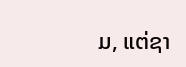ມ, ແຕ່ຊາ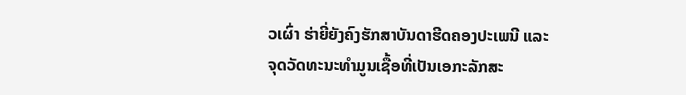ວເຜົ່າ ຮ່າຍີ່ຍັງຄົງຮັກສາບັນດາຮີດຄອງປະເພນີ ແລະ ຈຸດວັດທະນະທຳມູນເຊື້ອທີ່ເປັນເອກະລັກສະ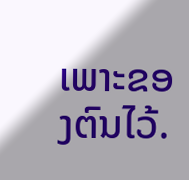ເພາະຂອງຕົນໄວ້.